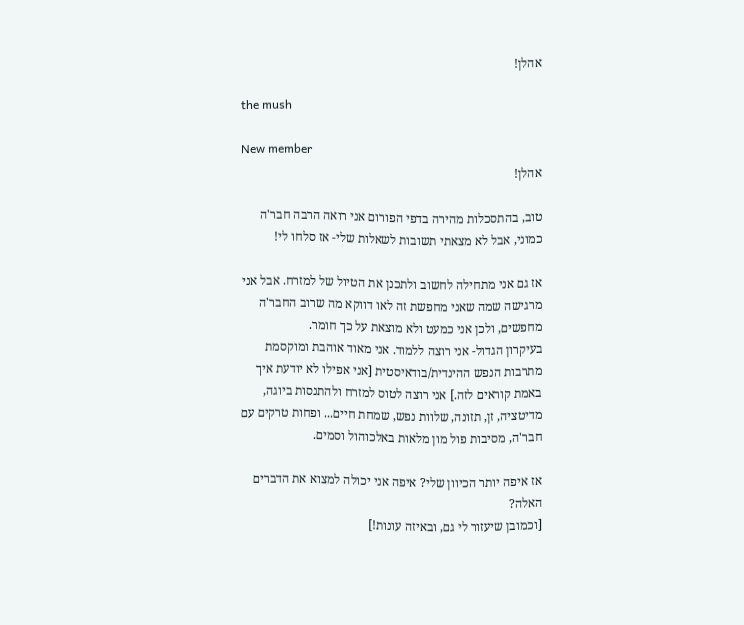אהלן!

the mush

New member
אהלן!

טוב, בהתסכלות מהירה בדפי הפורום אני רואה הרבה חבר'ה כמוני, אבל לא מצאתי תשובות לשאלות שלי- אז סלחו לי!

אז גם אני מתחילה לחשוב ולתכנן את הטיול של למזרח. אבל אני מרגישה שמה שאני מחפשת זה לאו דווקא מה שרוב החבר'ה מחפשים, ולכן אני כמעט ולא מוצאת על כך חומר.
בעיקרון הגדול- אני רוצה ללמוד. אני מאוד אוהבת ומוקסמת מתרבות הנפש ההינדית/בודאיסטית [אני אפילו לא יודעת איך באמת קוראים לזה.] אני רוצה לטוס למזרח ולהתנסות ביוגה, מדיטציה, זן, תזונה, שלוות נפש, שמחת חיים... ופחות טרקים עם חבר'ה, מסיבות פול מון מלאות באלכוהול וסמים.

אז איפה יותר הכיוון שלי? איפה אני יכולה למצוא את הדברים האלה?
[וכמובן שיעזור לי גם, ובאיזה עונות!]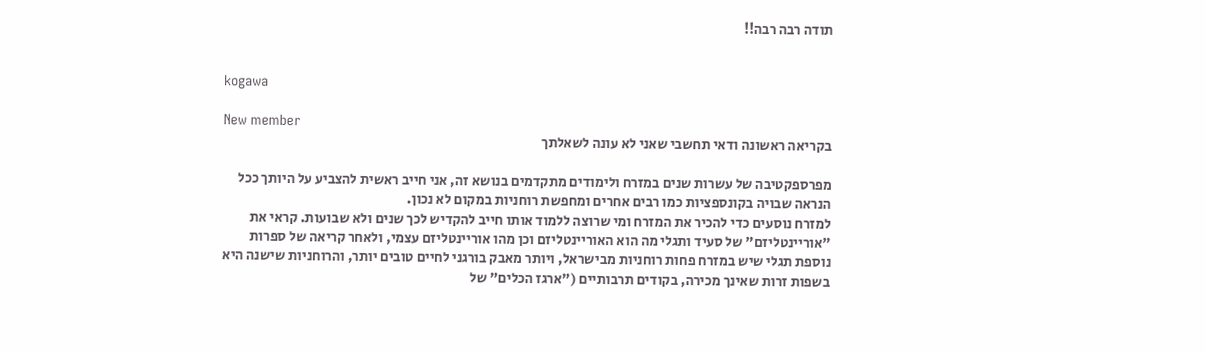תודה רבה רבה!!


kogawa

New member
בקריאה ראשונה ודאי תחשבי שאני לא עונה לשאלתך

מפרספקטיבה של עשרות שנים במזרח ולימודים מתקדמים בנושא זה, אני חייב ראשית להצביע על היותך ככל הנראה שבויה בקונספציות כמו רבים אחרים ומחפשת רוחניות במקום לא נכון.
למזרח נוסעים כדי להכיר את המזרח ומי שרוצה ללמוד אותו חייב להקדיש לכך שנים ולא שבועות. קראי את "אוריינטליזם" של סעיד ותגלי מה הוא האוריינטליזם וכן מהו אוריינטליזם עצמי, ולאחר קריאה של ספרות נוספת תגלי שיש במזרח פחות רוחניות מבישראל, ויותר מאבק בורגני לחיים טובים יותר, והרוחניות שישנה היא בשפות זרות שאינך מכירה, בקודים תרבותיים ("ארגז הכלים" של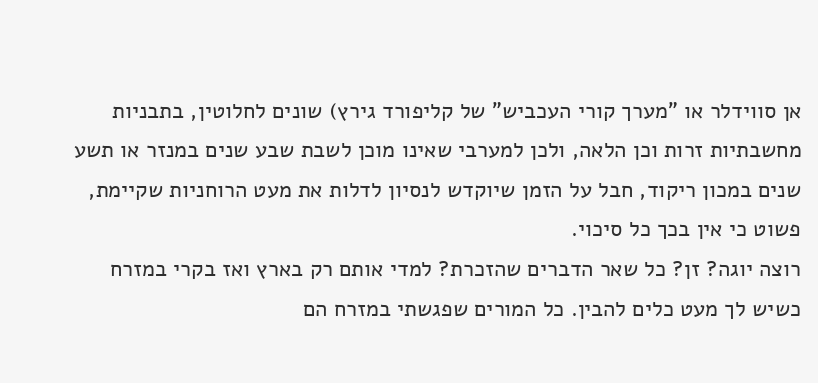אן סווידלר או "מערך קורי העכביש" של קליפורד גירץ) שונים לחלוטין, בתבניות מחשבתיות זרות וכן הלאה, ולכן למערבי שאינו מוכן לשבת שבע שנים במנזר או תשע שנים במכון ריקוד, חבל על הזמן שיוקדש לנסיון לדלות את מעט הרוחניות שקיימת, פשוט כי אין בכך כל סיכוי.
רוצה יוגה? זן? כל שאר הדברים שהזכרת? למדי אותם רק בארץ ואז בקרי במזרח כשיש לך מעט כלים להבין. כל המורים שפגשתי במזרח הם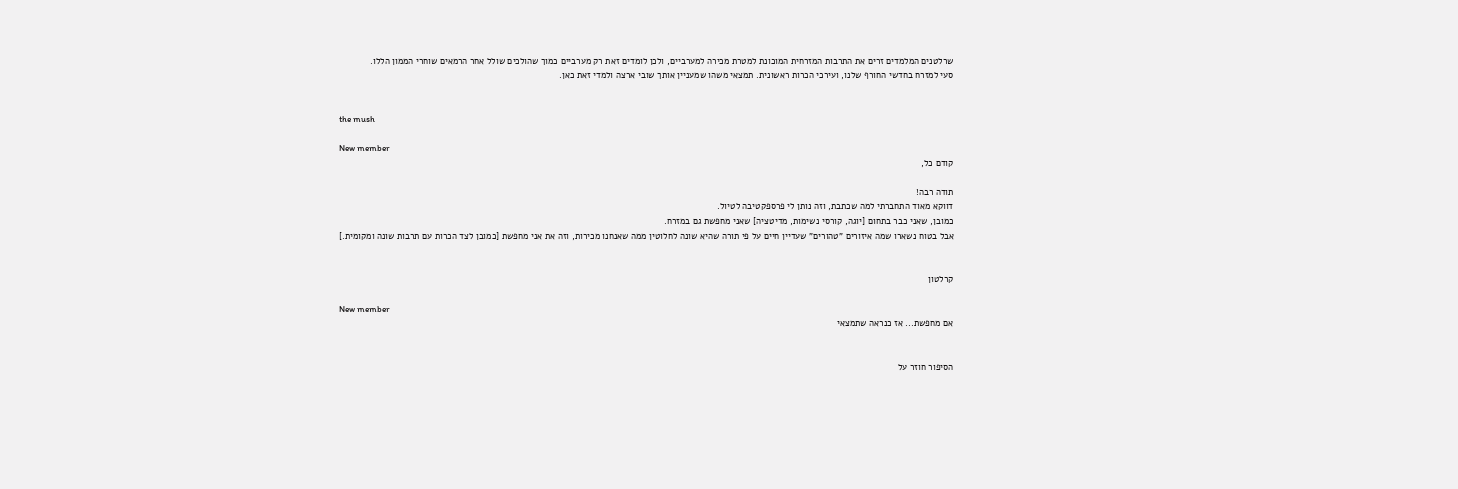שרלטנים המלמדים זרים את התרבות המזרחית המוכונת למטרת מכירה למערביים, ולכן לומדים זאת רק מערביים כמוך שהולכים שולל אחר הרמאים שוחרי הממון הללו.
סעי למזרח בחדשי החורף שלנו, ועירכי הכרות ראשונית. תמצאי משהו שמעניין אותך שובי ארצה ולמדי זאת כאן.


the mush

New member
קודם כל,

תודה רבה!
דווקא מאוד התחברתי למה שכתבת, וזה נותן לי פרספקטיבה לטיול.
כמובן, שאני כבר בתחום [יוגה, קורסי נשימות, מדיטציה] שאני מחפשת גם במזרח.
אבל בטוח נשארו שמה איזורים "טהורים" שעדיין חיים על פי תורה שהיא שונה לחלוטין ממה שאנחנו מכירות, וזה את אני מחפשת [כמובן לצד הכרות עם תרבות שונה ומקומית.]


קרלטון

New member
אם מחפשת... אז כנראה שתמצאי


הסיפור חוזר על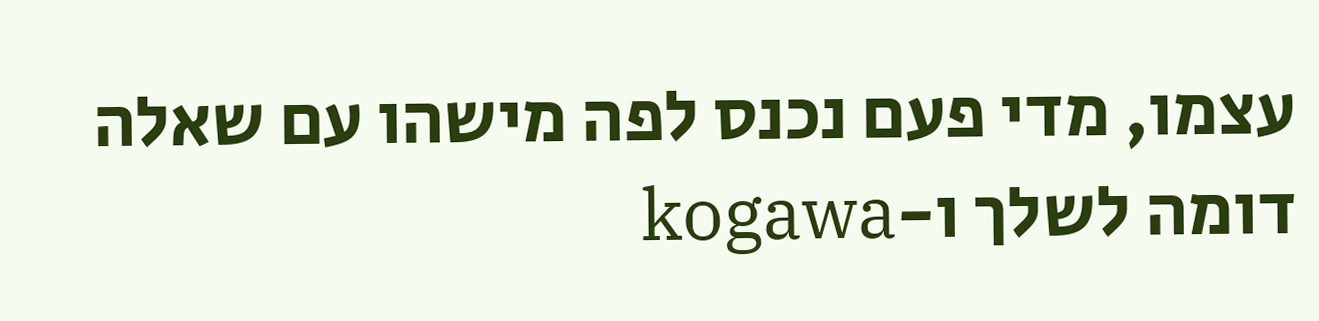עצמו, מדי פעם נכנס לפה מישהו עם שאלה דומה לשלך ו-kogawa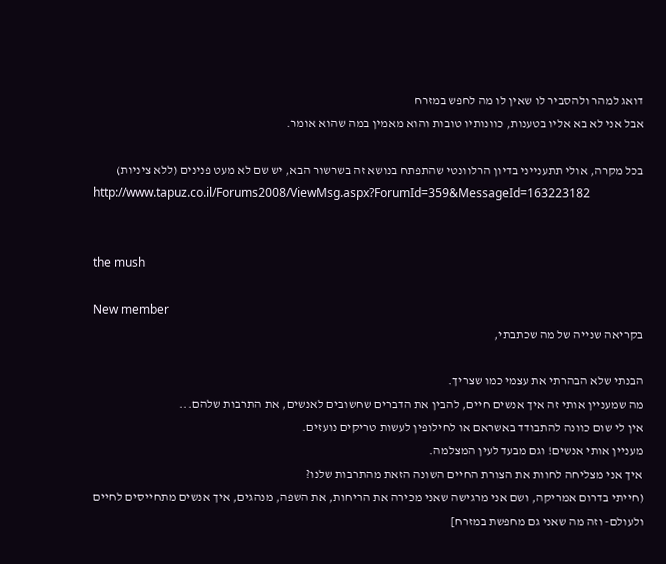דואג למהר ולהסביר לו שאין לו מה לחפש במזרח
אבל אני לא בא אליו בטענות, כוונותיו טובות והוא מאמין במה שהוא אומר.

בכל מקרה, אולי תתענייני בדיון הרלוונטי שהתפתח בנושא זה בשרשור הבא, יש שם לא מעט פנינים (ללא ציניות)
http://www.tapuz.co.il/Forums2008/ViewMsg.aspx?ForumId=359&MessageId=163223182


the mush

New member
בקריאה שנייה של מה שכתבתי,

הבנתי שלא הבהרתי את עצמי כמו שצריך.
מה שמעניין אותי זה איך אנשים חיים, להבין את הדברים שחשובים לאנשים, את התרבות שלהם...
אין לי שום כוונה להתבודד באשראם או לחילופין לעשות טריקים נועזים.
מעניין אותי אנשים! וגם מבעד לעין המצלמה.
איך אני מצליחה לחוות את הצורת החיים השונה הזאת מהתרבות שלנו?
(חייתי בדרום אמריקה, ושם אני מרגישה שאני מכירה את הריחות, את השפה, מנהגים, איך אנשים מתחייסים לחיים ולעולם- וזה מה שאני גם מחפשת במזרח]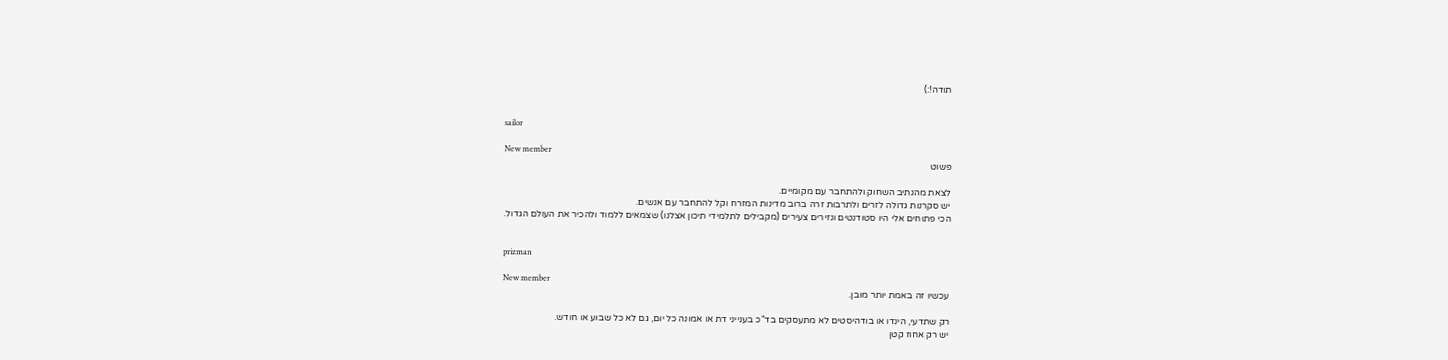תודה!:)


sailor

New member
פשוט

לצאת מהנתיב השחוק ולהתחבר עם מקומיים.
יש סקרנות גדולה לזרים ולתרבות זרה ברוב מדינות המזרח וקל להתחבר עם אנשים.
הכי פתוחים אלי היו סטודנטים ונזירים צעירים (מקבילים לתלמידי תיכון אצלנו) שצמאים ללמוד ולהכיר את העולם הגדול.


prizman

New member
עכשיו זה באמת יותר מובן.

רק שתדעי, הינדו או בודהיסטים לא מתעסקים בד"כ בענייני דת או אמונה כל יום, גם לא כל שבוע או חודש.
יש רק אחוז קטן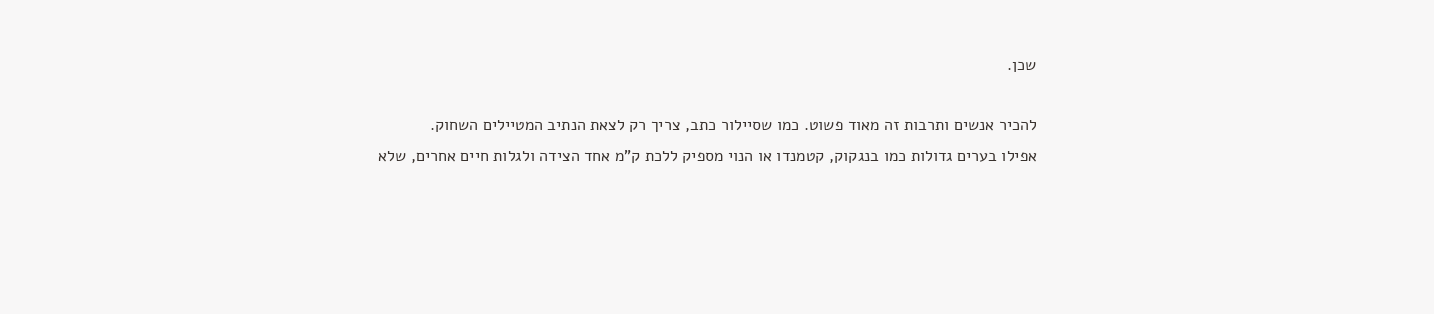שכן.

להכיר אנשים ותרבות זה מאוד פשוט. כמו שסיילור כתב, צריך רק לצאת הנתיב המטיילים השחוק.
אפילו בערים גדולות כמו בנגקוק, קטמנדו או הנוי מספיק ללכת ק"מ אחד הצידה ולגלות חיים אחרים, שלא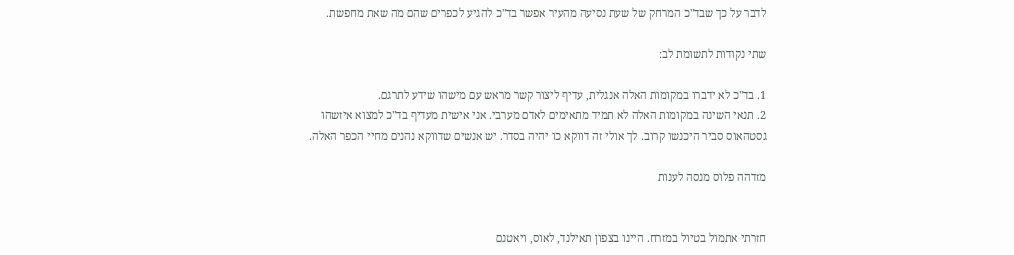לדבר על כך שבד"כ המרחק של שעת נסיעה מהעיר אפשר בד"כ להגיע לכפרים שהם מה שאת מחפשת.

שתי נקודות לתשומת לב:

1. בד"כ לא ידברו במקומות האלה אנגלית, עדיף ליצור קשר מראש עם מישהו שידע לתרגם.
2. תנאי השינה במקומות האלה לא תמיד מתאימים לאדם מערבי. אני אישית מעדיף בד"כ למצוא איזשהו
גסטהאוס סביר היכנשו קרוב. לך אולי זה דווקא כו יהיה בסדר. יש אנשים שדווקא נהנים מחיי הכפר האלה.

מזדהה פלוס מנסה לענות


חזרתי אתמול בטיול במזרח. היינו בצפון תאילנד, לאוס, ויאטנם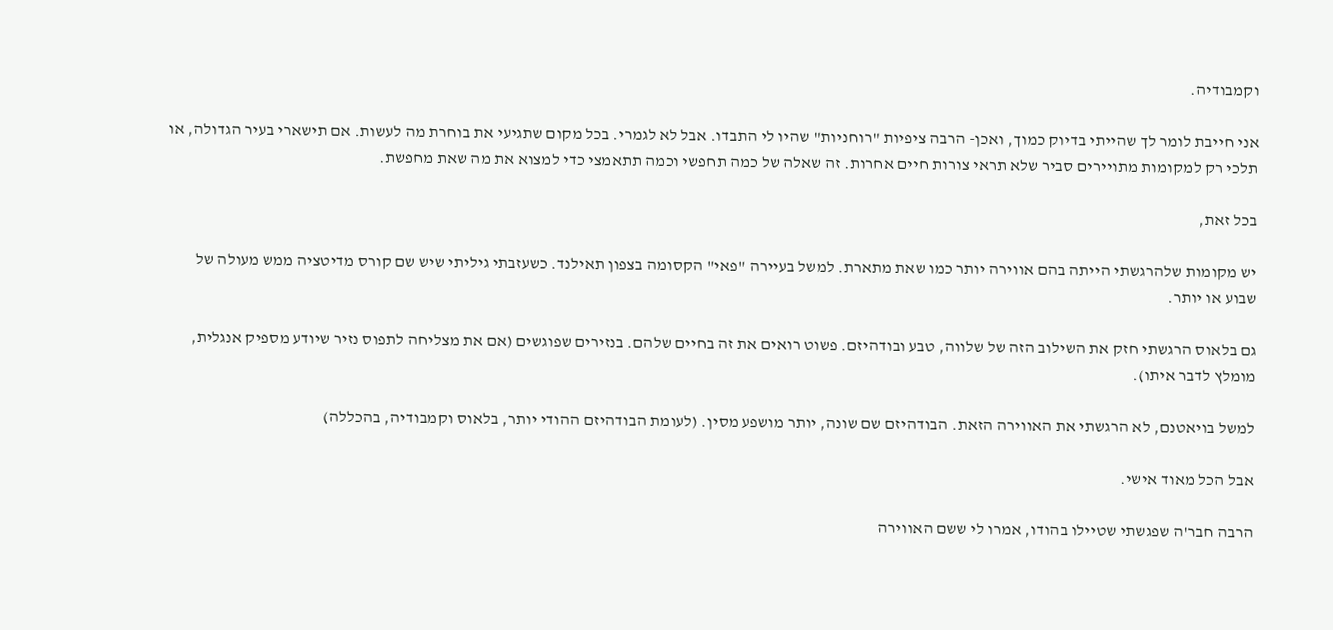וקמבודיה.

אני חייבת לומר לך שהייתי בדיוק כמוך, ואכן- הרבה ציפיות "רוחניות" שהיו לי התבדו. אבל לא לגמרי. בכל מקום שתגיעי את בוחרת מה לעשות. אם תישארי בעיר הגדולה, או תלכי רק למקומות מתויירים סביר שלא תראי צורות חיים אחרות. זה שאלה של כמה תחפשי וכמה תתאמצי כדי למצוא את מה שאת מחפשת.

בכל זאת,

יש מקומות שלהרגשתי הייתה בהם אווירה יותר כמו שאת מתארת. למשל בעיירה "פאי" הקסומה בצפון תאילנד. כשעזבתי גיליתי שיש שם קורס מדיטציה ממש מעולה של שבוע או יותר.

גם בלאוס הרגשתי חזק את השילוב הזה של שלווה, טבע ובודהיזם. פשוט רואים את זה בחיים שלהם. בנזירים שפוגשים (אם את מצליחה לתפוס נזיר שיודע מספיק אנגלית, מומלץ לדבר איתו).

למשל בויאטנם, לא הרגשתי את האווירה הזאת. הבודהיזם שם שונה, יותר מושפע מסין. (לעומת הבודהיזם ההודי יותר, בלאוס וקמבודיה, בהכללה)

אבל הכל מאוד אישי.

הרבה חבר'ה שפגשתי שטיילו בהודו, אמרו לי ששם האווירה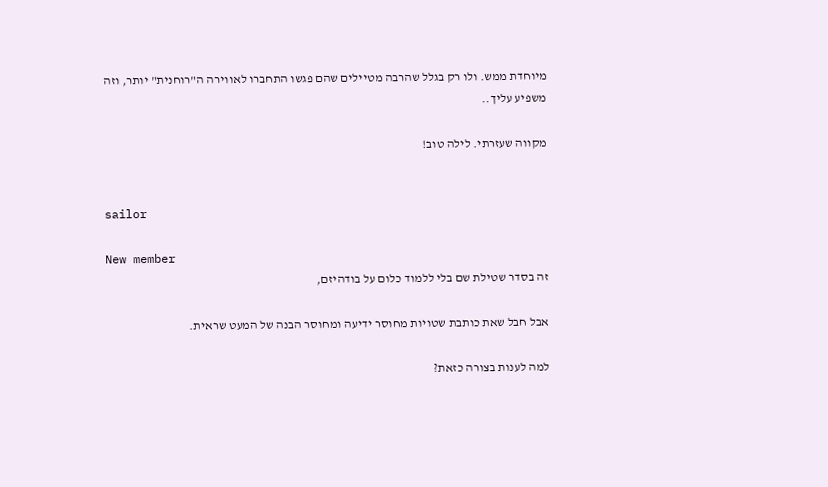מיוחדת ממש. ולו רק בגלל שהרבה מטיילים שהם פגשו התחברו לאווירה ה"רוחנית" יותר, וזה משפיע עליך..

מקווה שעזרתי. לילה טוב!


sailor

New member
זה בסדר שטילת שם בלי ללמוד כלום על בודהיזם,

אבל חבל שאת כותבת שטויות מחוסר ידיעה ומחוסר הבנה של המעט שראית.

למה לענות בצורה כזאת?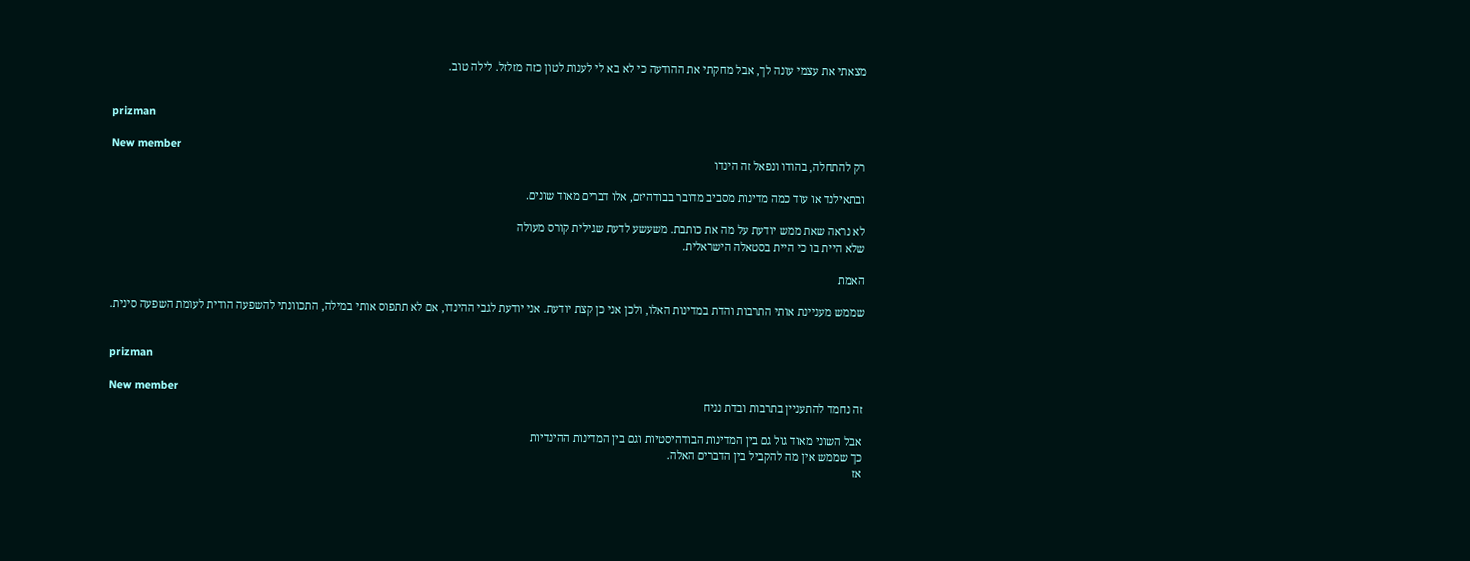מצאתי את עצמי עונה לך, אבל מחקתי את ההודעה כי לא בא לי לענות לטון כזה מזלזל. לילה טוב.


prizman

New member
רק להתחלה, בהודו ונפאל זה הינדו

ובתאילנד או עוד כמה מדינות מסביב מדובר בבודהיזם, אלו דברים מאוד שונים.

לא נראה שאת ממש יודעת על מה את כותבת. משעשע לדעת שגילית קורס מעולה
שלא היית בו כי היית בסטאלה הישראלית.

האמת

שממש מעניינת אותי התרבות והדת במדינות האלו, ולכן אני כן קצת יודעת. אני יודעת לגבי ההינדו, אם לא תתפוס אותי במילה, התכוונתי להשפעה הודית לעומת השפעה סינית.


prizman

New member
זה נחמד להתעניין בתרבות ובדת נניח

אבל השוני מאוד גול גם בין המדינות הבודהיסטיות וגם בין המדינות ההינדיות
כך שממש אין מה להקביל בין הדברים האלה.
אז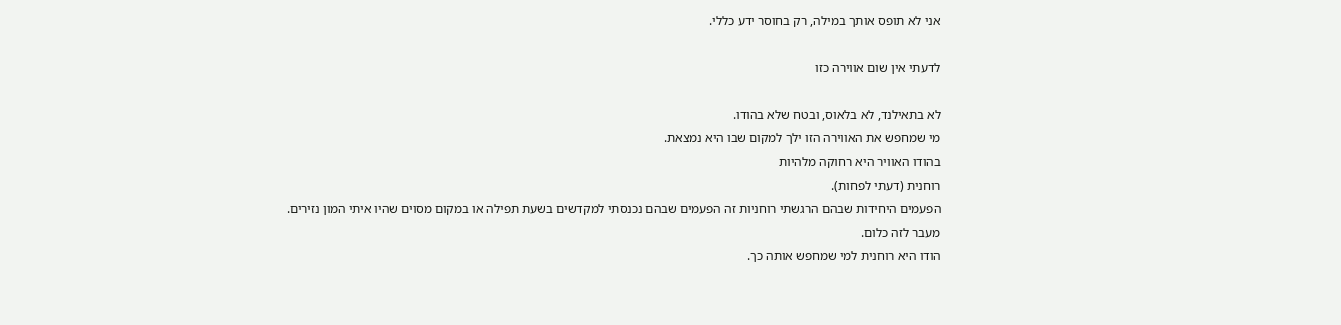אני לא תופס אותך במילה, רק בחוסר ידע כללי.

לדעתי אין שום אווירה כזו

לא בתאילנד, לא בלאוס, ובטח שלא בהודו.
מי שמחפש את האווירה הזו ילך למקום שבו היא נמצאת.
בהודו האוויר היא רחוקה מלהיות
רוחנית (דעתי לפחות).
הפעמים היחידות שבהם הרגשתי רוחניות זה הפעמים שבהם נכנסתי למקדשים בשעת תפילה או במקום מסוים שהיו איתי המון נזירים.
מעבר לזה כלום.
הודו היא רוחנית למי שמחפש אותה כך.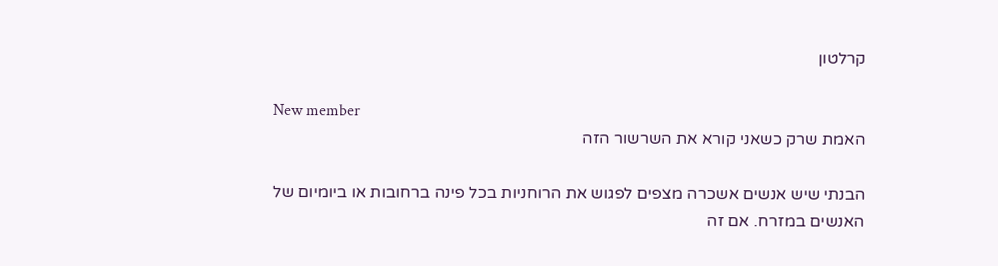קרלטון

New member
האמת שרק כשאני קורא את השרשור הזה

הבנתי שיש אנשים אשכרה מצפים לפגוש את הרוחניות בכל פינה ברחובות או ביומיום של האנשים במזרח. אם זה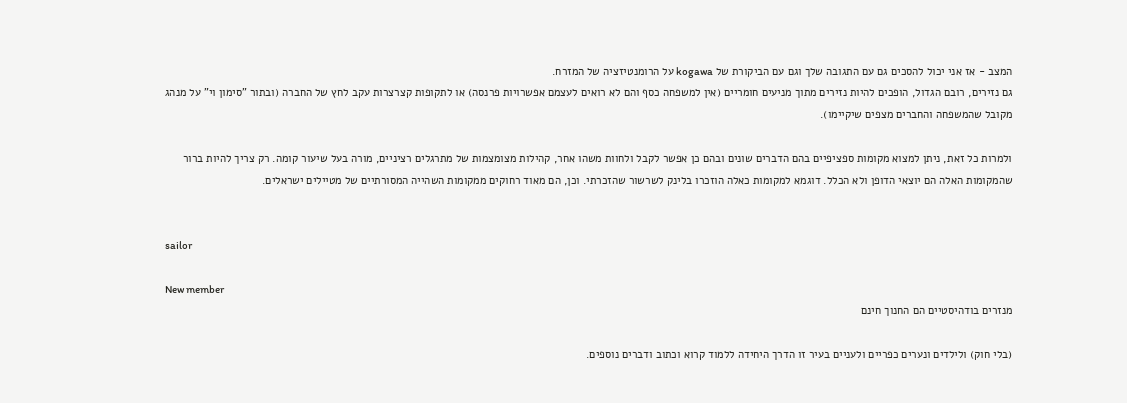המצב - אז אני יכול להסכים גם עם התגובה שלך וגם עם הביקורת של kogawa על הרומנטיזציה של המזרח.
גם נזירים, רובם הגדול, הופכים להיות נזירים מתוך מניעים חומריים (אין למשפחה כסף והם לא רואים לעצמם אפשרויות פרנסה) או לתקופות קצרצרות עקב לחץ של החברה (ובתור "סימון וי" על מנהג מקובל שהמשפחה והחברים מצפים שיקיימו).

ולמרות כל זאת, ניתן למצוא מקומות ספציפיים בהם הדברים שונים ובהם כן אפשר לקבל ולחוות משהו אחר, קהילות מצומצמות של מתרגלים רציניים, מורה בעל שיעור קומה. רק צריך להיות ברור שהמקומות האלה הם יוצאי הדופן ולא הכלל. דוגמא למקומות כאלה הוזכרו בלינק לשרשור שהזכרתי. וכן, הם מאוד רחוקים ממקומות השהייה המסורתיים של מטיילים ישראלים.


sailor

New member
מנזרים בודהיסטיים הם החנוך חינם

(בלי חוק) ולילדים ונערים כפריים ולעניים בעיר זו הדרך היחידה ללמוד קרוא וכתוב ודברים נוספים.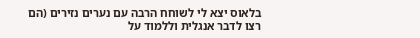בלאוס יצא לי לשוחח הרבה עם נערים נזירים (הם רצו לדבר אנגלית וללמוד על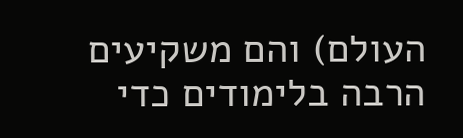העולם) והם משקיעים הרבה בלימודים כדי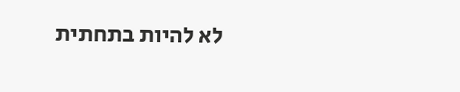לא להיות בתחתית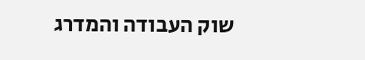שוק העבודה והמדרג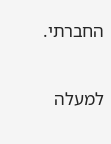החברתי.

למעלה